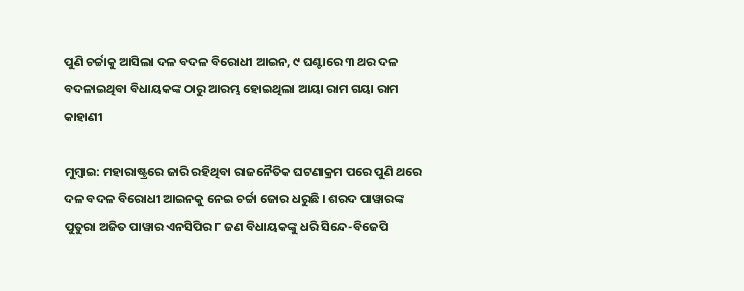ପୁଣି ଚର୍ଚ୍ଚାକୁ ଆସିଲା ଦଳ ବଦଳ ବିରୋଧୀ ଆଇନ, ୯ ଘଣ୍ଟାରେ ୩ ଥର ଦଳ ବଦଳାଇଥିବା ବିଧାୟକଙ୍କ ଠାରୁ ଆରମ୍ଭ ହୋଇଥିଲା ଆୟା ରାମ ଗୟା ରାମ କାହାଣୀ

ମୁମ୍ବାଇ: ମହାରାଷ୍ଟ୍ରରେ ଜାରି ରହିଥିବା ରାଜନୈତିକ ଘଟଣାକ୍ରମ ପରେ ପୁଣି ଥରେ ଦଳ ବଦଳ ବିରୋଧୀ ଆଇନକୁ ନେଇ ଚର୍ଚ୍ଚା ଜୋର ଧରୁଛି । ଶରଦ ପାୱାରଙ୍କ ପୁତୁରା ଅଜିତ ପାୱାର ଏନସିପିର ୮ ଜଣ ବିଧାୟକଙ୍କୁ ଧରି ସିନ୍ଦେ-ବିଜେପି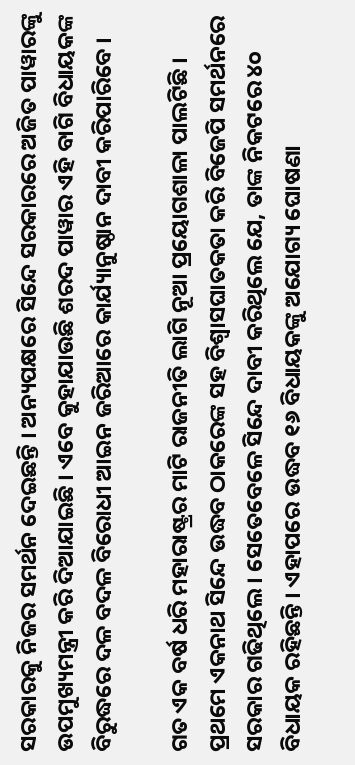ସରକାରକୁ ନିଜର ସମର୍ଥନ ଦେଇଛନ୍ତି । ଅନ୍ୟପକ୍ଷରେ ସିନ୍ଦେ ସରକାରରେ ଅଜିତ ପାୱାରଙ୍କୁ ଉପମୁଖ୍ୟମନ୍ତ୍ରୀ କରି ଦିଆଯାଇଛି । ଏବେ କୁହାଯାଉଛି ଶରଦ ପାୱାର ଏହି ବାଗି ବିଧାୟକଙ୍କ ବିରୁଦ୍ଧରେ ଦଳ ବଦଳ ବିରୋଧୀ ଆଇନ ଜରିଆରେ କାର୍ଯ୍ୟାନୁଷ୍ଠାନ ଦାବୀ କରିପାରିବେ ।

ଗତ ଏକ ବର୍ଷ ଧରି ମହାରାଷ୍ଟ୍ରର ମାଟି ରାଜନୀତି ଲାଗି ନୂଆ ପ୍ରୟୋଗଶାଳା ପାଲଟିଛି । ପ୍ରଥମେ ଏକନାଥ ସିନ୍ଦେ ଉଦ୍ଧବ ଠାକରେଙ୍କ ସହ ବିଶ୍ୱାସଘାତକତା କରି ବିଜେପି ସମର୍ଥନରେ ସରକାର ଗଢିଥିଲେ । ସେତେବେଳେ ସିନ୍ଦେ ଦାବୀ କରିଥିଲେ ଯେ, ତାଙ୍କ ନିକଟରେ ୪୦ ବିଧାୟକ ରହିଛନ୍ତି । ଏହାପରେ ଉଦ୍ଧବ ୧୬ ବିଧାୟକଙ୍କୁ ଅଯୋଗ୍ୟ ଘୋଷଣା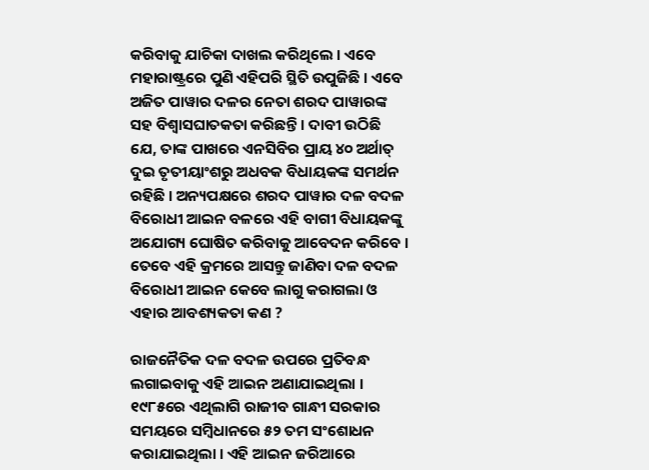କରିବାକୁ ଯାଚିକା ଦାଖଲ କରିଥିଲେ । ଏବେ ମହାରାଷ୍ଟ୍ରରେ ପୁଣି ଏହିପରି ସ୍ଥିତି ଉପୁଜିଛି । ଏବେ ଅଜିତ ପାୱାର ଦଳର ନେତା ଶରଦ ପାୱାରଙ୍କ ସହ ବିଶ୍ୱାସଘାତକତା କରିଛନ୍ତି । ଦାବୀ ଉଠିଛି ଯେ, ତାଙ୍କ ପାଖରେ ଏନସିବିର ପ୍ରାୟ ୪୦ ଅର୍ଥାତ୍ ଦୁଇ ତୃତୀୟାଂଶରୁ ଅଧବକ ବିଧାୟକଙ୍କ ସମର୍ଥନ ରହିଛି । ଅନ୍ୟପକ୍ଷରେ ଶରଦ ପାୱାର ଦଳ ବଦଳ ବିରୋଧୀ ଆଇନ ବଳରେ ଏହି ବାଗୀ ବିଧାୟକଙ୍କୁ ଅଯୋଗ୍ୟ ଘୋଷିତ କରିବାକୁ ଆବେଦନ କରିବେ । ତେବେ ଏହି କ୍ରମରେ ଆସନ୍ତୁ ଜାଣିବା ଦଳ ବଦଳ ବିରୋଧୀ ଆଇନ କେବେ ଲାଗୁ କରାଗଲା ଓ ଏହାର ଆବଶ୍ୟକତା କଣ ?

ରାଜନୈତିକ ଦଳ ବଦଳ ଉପରେ ପ୍ରତିବନ୍ଧ ଲଗାଇବାକୁ ଏହି ଆଇନ ଅଣାଯାଇଥିଲା । ୧୯୮୫ରେ ଏଥିଲାଗି ରାଜୀବ ଗାନ୍ଧୀ ସରକାର ସମୟରେ ସମ୍ବିଧାନରେ ୫୨ ତମ ସଂଶୋଧନ କରାଯାଇଥିଲା । ଏହି ଆଇନ ଜରିଆରେ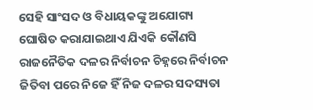ସେହି ସାଂସଦ ଓ ବିଧାୟକଙ୍କୁ ଅଯୋଗ୍ୟ ଘୋଷିତ କରାଯାଇଥାଏ ଯିଏକି କୌଣସି ରାଜନୈତିକ ଦଳର ନିର୍ବାଚନ ଚିହ୍ନରେ ନିର୍ବାଚନ ଜିତିବା ପରେ ନିଜେ ହିଁ ନିଜ ଦଳର ସଦସ୍ୟତା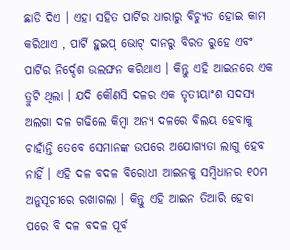ଛାଡି ଦିଏ । ଏହା ସହିତ ପାର୍ଟିର ଧାରାରୁ ବିଚ୍ୟୁତ ହୋଇ କାମ କରିଥାଏ , ପାର୍ଟି ହୁଇପ୍ ଭୋଟ୍ ଦାନରୁ ବିରତ ରୁହେ ଏବଂ ପାର୍ଟିର ନିର୍ଦ୍ଦେଶ ଉଲଙ୍ଘନ କରିଥାଏ । କିନ୍ତୁ ଏହି ଆଇନରେ ଏକ ତ୍ରୁଟି ଥିଲା । ଯଦି କୌଣସି ଦଳର ଏକ ତୃତୀୟାଂଶ ସଦସ୍ୟ ଅଲଗା ଦଳ ଗଢିଲେ କିମ୍ବା ଅନ୍ୟ ଦଳରେ ବିଲୟ ହେବାକୁ ଚାହାଁନ୍ତି ତେବେ ସେମାନଙ୍କ ଉପରେ ଅଯୋଗ୍ୟତା ଲାଗୁ ହେବ ନାହିଁ । ଏହି ଦଳ ବଦଳ ବିରୋଧୀ ଆଇନକୁ ସମ୍ବିଧାନର ୧୦ମ ଅନୁସୂଚୀରେ ରଖାଗଲା । କିନ୍ତୁ ଏହି ଆଇନ ତିଆରି ହେବା ପରେ ବି ଦଳ ବଦଳ ପୂର୍ବ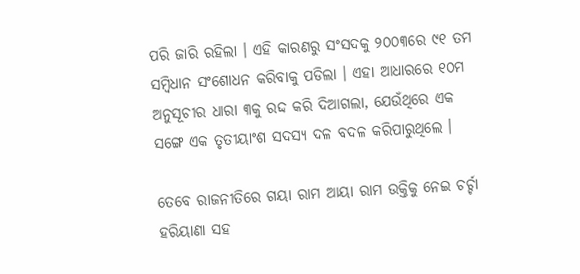ପରି ଜାରି ରହିଲା । ଏହି କାରଣରୁ ସଂସଦକୁ ୨୦୦୩ରେ ୯୧ ତମ ସମ୍ବିଧାନ ସଂଶୋଧନ କରିବାକୁ ପଡିଲା । ଏହା ଆଧାରରେ ୧୦ମ ଅନୁସୂଚୀର ଧାରା ୩କୁ ରଦ୍ଦ କରି ଦିଆଗଲା, ଯେଉଁଥିରେ ଏକ ସଙ୍ଗେ ଏକ ତୃତୀୟାଂଶ ସଦସ୍ୟ ଦଳ ବଦଳ କରିପାରୁଥିଲେ ।

ତେବେ ରାଜନୀତିରେ ଗୟା ରାମ ଆୟା ରାମ ଉକ୍ତିକୁ ନେଇ ଚର୍ଚ୍ଚା ହରିୟାଣା ସହ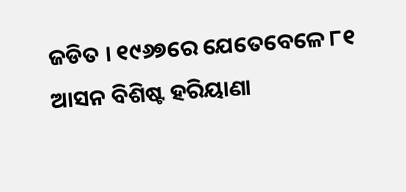ଜଡିତ । ୧୯୬୭ରେ ଯେତେବେଳେ ୮୧ ଆସନ ବିଶିଷ୍ଟ ହରିୟାଣା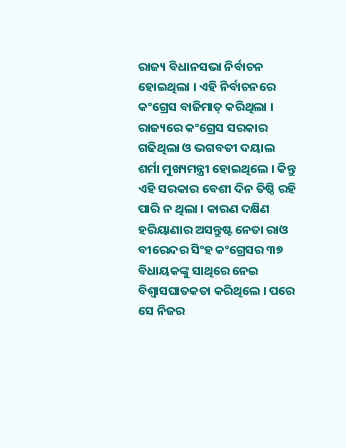ରାଜ୍ୟ ବିଧାନସଭା ନିର୍ବାଚନ ହୋଇଥିଲା । ଏହି ନିର୍ବାଚନରେ କଂଗ୍ରେସ ବାଜିମାତ୍ କରିଥିଲା । ରାଜ୍ୟରେ କଂଗ୍ରେସ ସରକାର ଗଢିଥିଲା ଓ ଭଗବତୀ ଦୟାଲ ଶର୍ମା ମୁଖ୍ୟମନ୍ତ୍ରୀ ହୋଇଥିଲେ । କିନ୍ତୁ ଏହି ସରକାର ବେଶୀ ଦିନ ତିଷ୍ଠି ରହି ପାରି ନ ଥିଲା । କାରଣ ଦକ୍ଷିଣ ହରିୟାଣାର ଅସନ୍ତୁଷ୍ଟ ନେତା ରାଓ ବୀରେନ୍ଦର ସିଂହ କଂଗ୍ରେସର ୩୭ ବିଧାୟକଙ୍କୁ ସାଥିରେ ନେଇ ବିଶ୍ୱାସଘାତକତା କରିଥିଲେ । ପରେ ସେ ନିଜର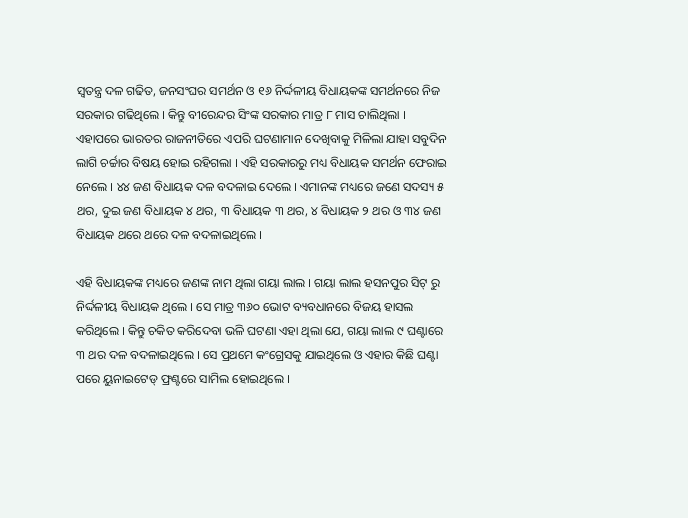ସ୍ୱତନ୍ତ୍ର ଦଳ ଗଢିତ, ଜନସଂଘର ସମର୍ଥନ ଓ ୧୬ ନିର୍ଦ୍ଦଳୀୟ ବିଧାୟକଙ୍କ ସମର୍ଥନରେ ନିଜ ସରକାର ଗଢିଥିଲେ । କିନ୍ତୁ ବୀରେନ୍ଦର ସିଂଙ୍କ ସରକାର ମାତ୍ର ୮ ମାସ ଚାଲିଥିଲା । ଏହାପରେ ଭାରତର ରାଜନୀତିରେ ଏପରି ଘଟଣାମାନ ଦେଖିବାକୁ ମିଳିଲା ଯାହା ସବୁଦିନ ଲାଗି ଚର୍ଚ୍ଚାର ବିଷୟ ହୋଇ ରହିଗଲା । ଏହି ସରକାରରୁ ମଧ୍ୟ ବିଧାୟକ ସମର୍ଥନ ଫେରାଇ ନେଲେ । ୪୪ ଜଣ ବିଧାୟକ ଦଳ ବଦଳାଇ ଦେଲେ । ଏମାନଙ୍କ ମଧ୍ୟରେ ଜଣେ ସଦସ୍ୟ ୫ ଥର, ଦୁଇ ଜଣ ବିଧାୟକ ୪ ଥର, ୩ ବିଧାୟକ ୩ ଥର, ୪ ବିଧାୟକ ୨ ଥର ଓ ୩୪ ଜଣ ବିଧାୟକ ଥରେ ଥରେ ଦଳ ବଦଳାଇଥିଲେ ।

ଏହି ବିଧାୟକଙ୍କ ମଧ୍ୟରେ ଜଣଙ୍କ ନାମ ଥିଲା ଗୟା ଲାଲ । ଗୟା ଲାଲ ହସନପୁର ସିଟ୍ ରୁ ନିର୍ଦ୍ଦଳୀୟ ବିଧାୟକ ଥିଲେ । ସେ ମାତ୍ର ୩୬୦ ଭୋଟ ବ୍ୟବଧାନରେ ବିଜୟ ହାସଲ କରିଥିଲେ । କିନ୍ତୁ ଚକିତ କରିଦେବା ଭଳି ଘଟଣା ଏହା ଥିଲା ଯେ, ଗୟା ଲାଲ ୯ ଘଣ୍ଟାରେ ୩ ଥର ଦଳ ବଦଳାଇଥିଲେ । ସେ ପ୍ରଥମେ କଂଗ୍ରେସକୁ ଯାଇଥିଲେ ଓ ଏହାର କିଛି ଘଣ୍ଟା ପରେ ୟୁନାଇଟେଡ୍ ଫ୍ରଣ୍ଟରେ ସାମିଲ ହୋଇଥିଲେ ।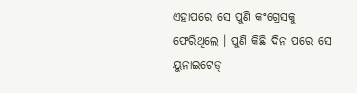ଏହାପରେ ସେ ପୁଣି କଂଗ୍ରେସକୁ ଫେରିଥିଲେ । ପୁଣି କିଛି ଦିନ ପରେ ସେ ୟୁନାଇଟେଡ୍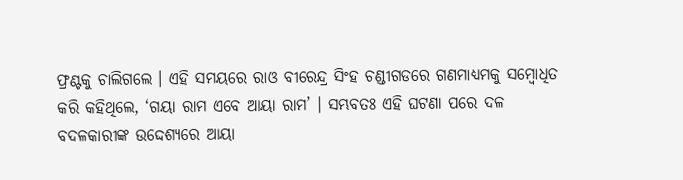ଫ୍ରଣ୍ଟକୁ ଚାଲିଗଲେ । ଏହି ସମୟରେ ରାଓ ବୀରେନ୍ଦ୍ର ସିଂହ ଚଣ୍ଡୀଗଡରେ ଗଣମାଧ୍ୟମକୁ ସମ୍ବୋଧିତ କରି କହିଥିଲେ, ‘ଗୟା ରାମ ଏବେ ଆୟା ରାମ’ । ସମ୍ଭବତଃ ଏହି ଘଟଣା ପରେ ଦଳ ବଦଳକାରୀଙ୍କ ଉଦ୍ଦେଶ୍ୟରେ ଆୟା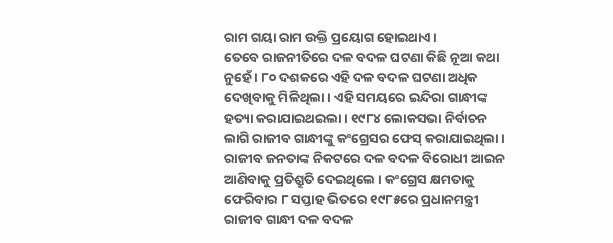ରାମ ଗୟା ରାମ ଉକ୍ତି ପ୍ରୟୋଗ ହୋଇଥାଏ ।
ତେବେ ରାଜନୀତିରେ ଦଳ ବଦଳ ଘଟଣା କିଛି ନୂଆ କଥା ନୁହେଁ । ୮୦ ଦଶକରେ ଏହି ଦଳ ବଦଳ ଘଟଣା ଅଧିକ ଦେଖିବାକୁ ମିଳିଥିଲା । ଏହି ସମୟରେ ଇନ୍ଦିରା ଗାନ୍ଧୀଙ୍କ ହତ୍ୟା କରାଯାଇଥଇଲା । ୧୯୮୪ ଲୋକସଭା ନିର୍ବାଚନ ଲାଗି ରାଜୀବ ଗାନ୍ଧୀଙ୍କୁ କଂଗ୍ରେସର ଫେସ୍ କରାଯାଇଥିଲା । ରାଜୀବ ଜନତାଙ୍କ ନିକଟରେ ଦଳ ବଦଳ ବିରୋଧୀ ଆଇନ ଆଣିବାକୁ ପ୍ରତିଶ୍ରୁତି ଦେଇଥିଲେ । କଂଗ୍ରେସ କ୍ଷମତାକୁ ଫେରିବାର ୮ ସପ୍ତାହ ଭିତରେ ୧୯୮୫ରେ ପ୍ରଧାନମନ୍ତ୍ରୀ ରାଜୀବ ଗାନ୍ଧୀ ଦଳ ବଦଳ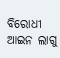ବିରୋଧୀ ଆଇନ ଲାଗୁ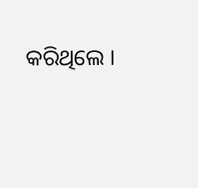କରିଥିଲେ ।